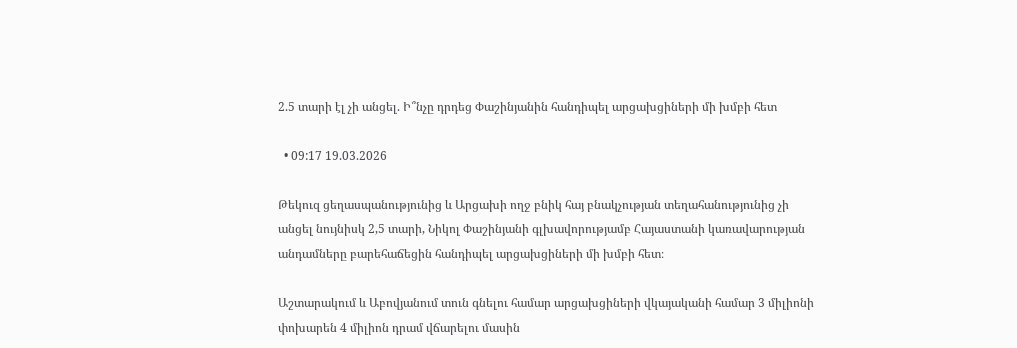2.5 տարի էլ չի անցել. Ի՞նչը դրդեց Փաշինյանին հանդիպել արցախցիների մի խմբի հետ

  • 09:17 19.03.2026

Թեկուզ ցեղասպանությունից և Արցախի ողջ բնիկ հայ բնակչության տեղահանությունից չի անցել նույնիսկ 2,5 տարի, Նիկոլ Փաշինյանի գլխավորությամբ Հայաստանի կառավարության անդամները բարեհաճեցին հանդիպել արցախցիների մի խմբի հետ։

Աշտարակում և Աբովյանում տուն գնելու համար արցախցիների վկայականի համար 3 միլիոնի փոխարեն 4 միլիոն դրամ վճարելու մասին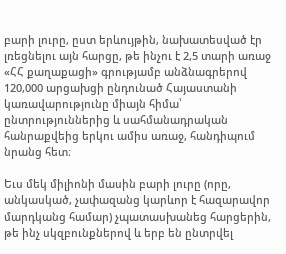բարի լուրը, ըստ երևույթին, նախատեսված էր լռեցնելու այն հարցը, թե ինչու է 2,5 տարի առաջ «ՀՀ քաղաքացի» գրությամբ անձնագրերով 120,000 արցախցի ընդունած Հայաստանի կառավարությունը միայն հիմա՝ ընտրություններից և սահմանադրական հանրաքվեից երկու ամիս առաջ, հանդիպում նրանց հետ։

Եւս մեկ միլիոնի մասին բարի լուրը (որը, անկասկած, չափազանց կարևոր է հազարավոր մարդկանց համար) չպատասխանեց հարցերին, թե ինչ սկզբունքներով և երբ են ընտրվել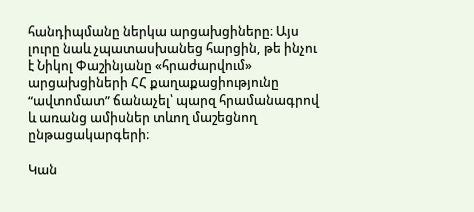հանդիպմանը ներկա արցախցիները։ Այս լուրը նաև չպատասխանեց հարցին, թե ինչու է Նիկոլ Փաշինյանը «հրաժարվում» արցախցիների ՀՀ քաղաքացիությունը “ավտոմատ” ճանաչել՝ պարզ հրամանագրով և առանց ամիսներ տևող մաշեցնող ընթացակարգերի։

Կան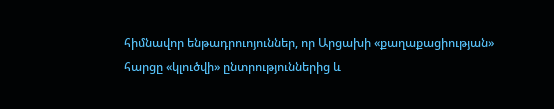հիմնավոր ենթադրուոյուններ, որ Արցախի «քաղաքացիության» հարցը «կլուծվի» ընտրություններից և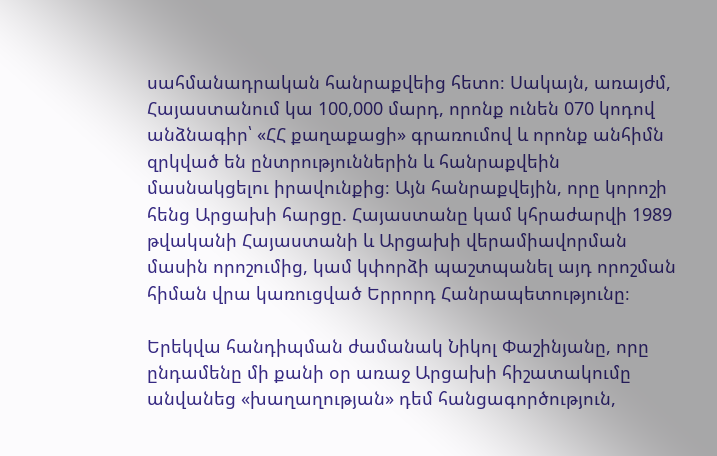սահմանադրական հանրաքվեից հետո։ Սակայն, առայժմ, Հայաստանում կա 100,000 մարդ, որոնք ունեն 070 կոդով անձնագիր՝ «ՀՀ քաղաքացի» գրառումով և որոնք անհիմն զրկված են ընտրություններին և հանրաքվեին մասնակցելու իրավունքից։ Այն հանրաքվեյին, որը կորոշի հենց Արցախի հարցը. Հայաստանը կամ կհրաժարվի 1989 թվականի Հայաստանի և Արցախի վերամիավորման մասին որոշումից, կամ կփորձի պաշտպանել այդ որոշման հիման վրա կառուցված Երրորդ Հանրապետությունը։

Երեկվա հանդիպման ժամանակ Նիկոլ Փաշինյանը, որը ընդամենը մի քանի օր առաջ Արցախի հիշատակումը անվանեց «խաղաղության» դեմ հանցագործություն,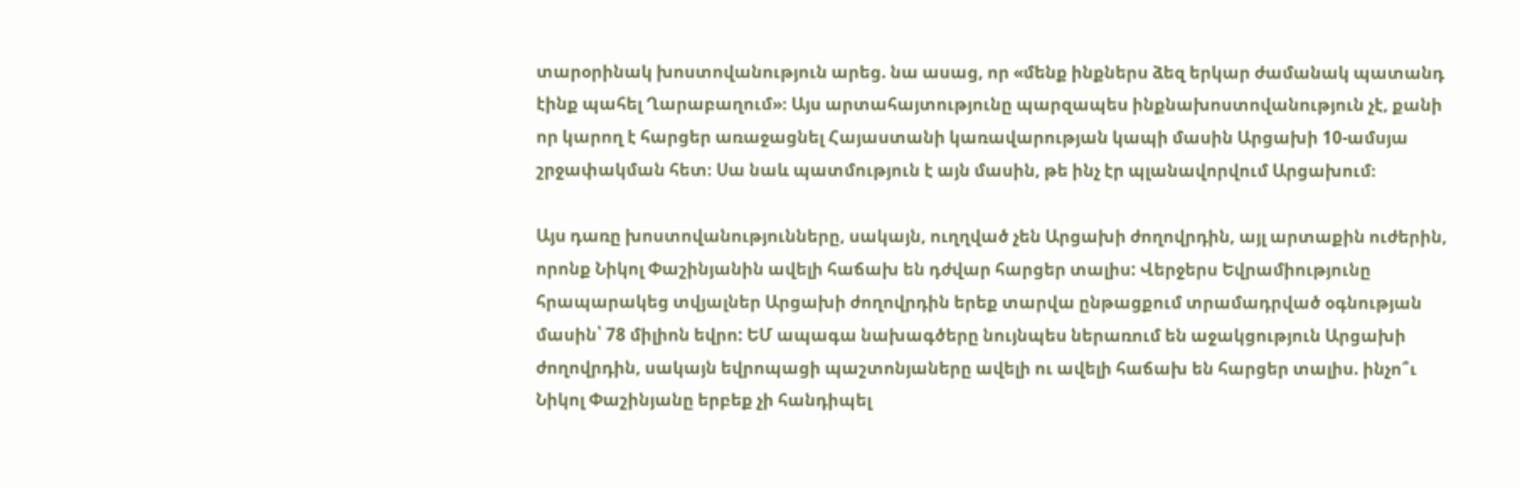տարօրինակ խոստովանություն արեց. նա ասաց, որ «մենք ինքներս ձեզ երկար ժամանակ պատանդ էինք պահել Ղարաբաղում»։ Այս արտահայտությունը պարզապես ինքնախոստովանություն չէ, քանի որ կարող է հարցեր առաջացնել Հայաստանի կառավարության կապի մասին Արցախի 10-ամսյա շրջափակման հետ։ Սա նաև պատմություն է այն մասին, թե ինչ էր պլանավորվում Արցախում։

Այս դառը խոստովանությունները, սակայն, ուղղված չեն Արցախի ժողովրդին, այլ արտաքին ուժերին, որոնք Նիկոլ Փաշինյանին ավելի հաճախ են դժվար հարցեր տալիս: Վերջերս Եվրամիությունը հրապարակեց տվյալներ Արցախի ժողովրդին երեք տարվա ընթացքում տրամադրված օգնության մասին՝ 78 միլիոն եվրո: ԵՄ ապագա նախագծերը նույնպես ներառում են աջակցություն Արցախի ժողովրդին, սակայն եվրոպացի պաշտոնյաները ավելի ու ավելի հաճախ են հարցեր տալիս. ինչո՞ւ Նիկոլ Փաշինյանը երբեք չի հանդիպել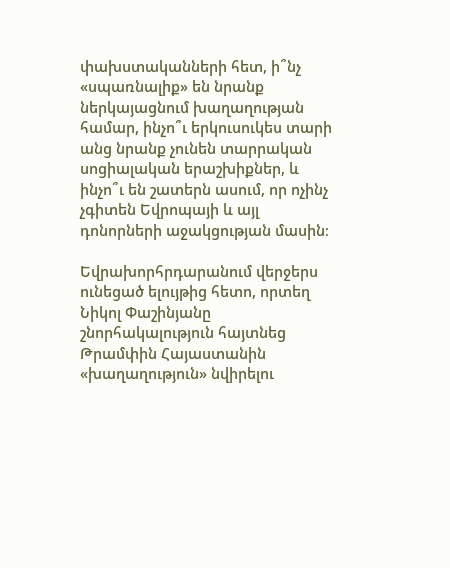փախստականների հետ, ի՞նչ «սպառնալիք» են նրանք ներկայացնում խաղաղության համար, ինչո՞ւ երկուսուկես տարի անց նրանք չունեն տարրական սոցիալական երաշխիքներ, և ինչո՞ւ են շատերն ասում, որ ոչինչ չգիտեն Եվրոպայի և այլ դոնորների աջակցության մասին։

Եվրախորհրդարանում վերջերս ունեցած ելույթից հետո, որտեղ Նիկոլ Փաշինյանը շնորհակալություն հայտնեց Թրամփին Հայաստանին «խաղաղություն» նվիրելու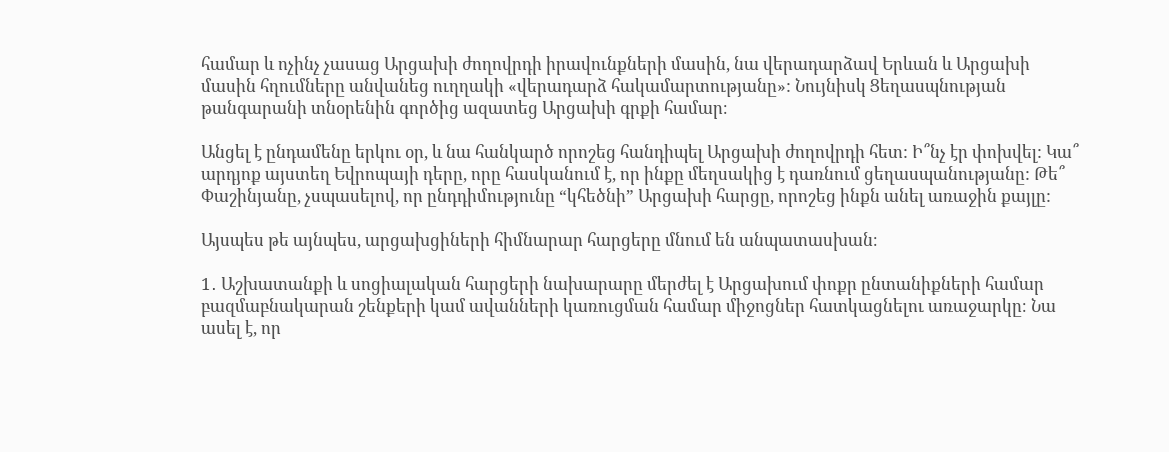համար և ոչինչ չասաց Արցախի ժողովրդի իրավունքների մասին, նա վերադարձավ Երևան և Արցախի մասին հղումները անվանեց ուղղակի «վերադարձ հակամարտությանը»: Նույնիսկ Ցեղասպնության թանգարանի տնօրենին գործից ազատեց Արցախի գրքի համար։

Անցել է ընդամենը երկու օր, և նա հանկարծ որոշեց հանդիպել Արցախի ժողովրդի հետ: Ի՞նչ էր փոխվել: Կա՞ արդյոք այստեղ Եվրոպայի դերը, որը հասկանում է, որ ինքը մեղսակից է դառնում ցեղասպանությանը: Թե՞ Փաշինյանը, չսպասելով, որ ընդդիմությունը “կհեծնի” Արցախի հարցը, որոշեց ինքն անել առաջին քայլը:

Այսպես թե այնպես, արցախցիների հիմնարար հարցերը մնում են անպատասխան։

1․ Աշխատանքի և սոցիալական հարցերի նախարարը մերժել է Արցախում փոքր ընտանիքների համար բազմաբնակարան շենքերի կամ ավանների կառուցման համար միջոցներ հատկացնելու առաջարկը։ Նա ասել է, որ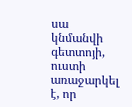սա կնմանվի գետտոյի, ուստի առաջարկել է, որ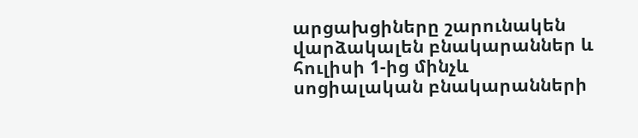արցախցիները շարունակեն վարձակալեն բնակարաններ և հուլիսի 1-ից մինչև սոցիալական բնակարանների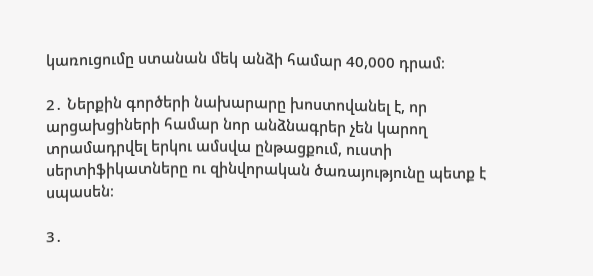կառուցումը ստանան մեկ անձի համար 40,000 դրամ։

2․ Ներքին գործերի նախարարը խոստովանել է, որ արցախցիների համար նոր անձնագրեր չեն կարող տրամադրվել երկու ամսվա ընթացքում, ուստի սերտիֆիկատները ու զինվորական ծառայությունը պետք է սպասեն։

3․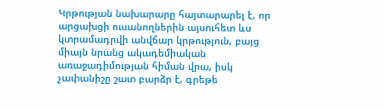Կրթության նախարարը հայտարարել է, որ արցախցի ուսանողներին այսուհետ ևս կտրամադրվի անվճար կրթություն, բայց միայն նրանց ակադեմիական առաջադիմության հիման վրա, իսկ չափանիշը շատ բարձր է, գրեթե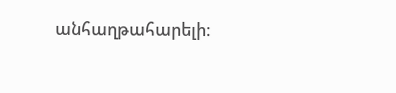անհաղթահարելի։